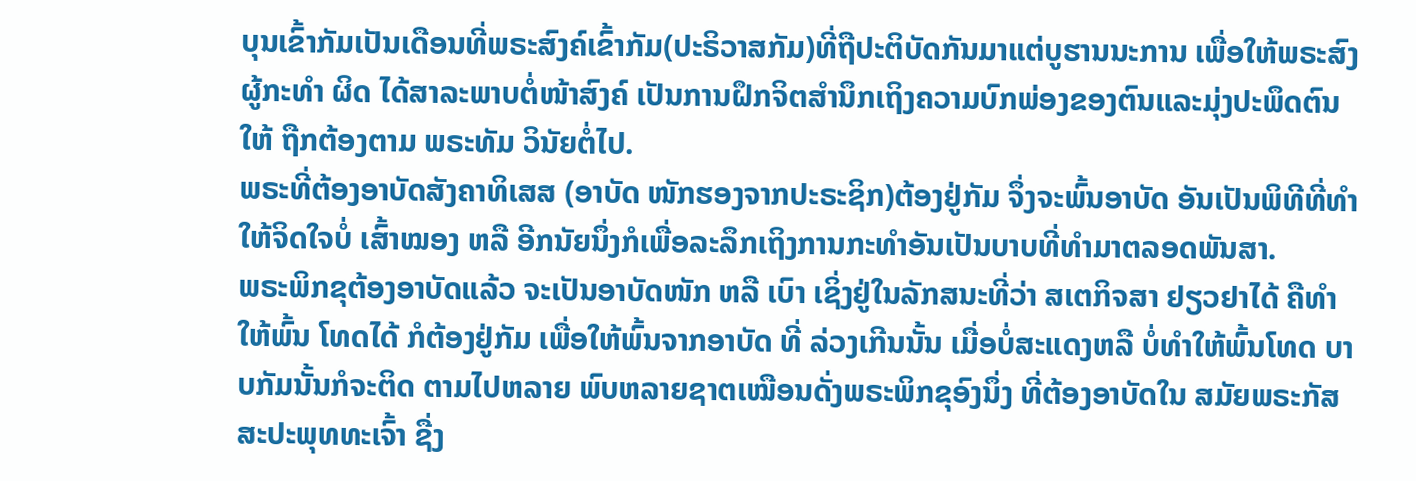ບຸນເຂົ້າກັມເປັນເດືອນທີ່ພຣະສົງຄ໌ເຂົ້າກັມ(ປະຣິວາສກັມ)ທີ່ຖືປະຕິບັດກັນມາແຕ່ບູຮານນະການ ເພື່ອໃຫ້ພຣະສົງຜູ້ກະທຳ ຜິດ ໄດ້ສາລະພາບຕໍ່ໜ້າສົງຄ໌ ເປັນການຝຶກຈິຕສຳນຶກເຖິງຄວາມບົກພ່ອງຂອງຕົນແລະມຸ່ງປະພຶດຕົນໃຫ້ ຖືກຕ້ອງຕາມ ພຣະທັມ ວິນັຍຕໍ່ໄປ.
ພຣະທີ່ຕ້ອງອາບັດສັງຄາທິເສສ (ອາບັດ ໜັກຮອງຈາກປະຣະຊິກ)ຕ້ອງຢູ່ກັມ ຈຶ່ງຈະພົ້ນອາບັດ ອັນເປັນພິທີທີ່ທຳໃຫ້ຈິດໃຈບໍ່ ເສົ້າໝອງ ຫລື ອີກນັຍນຶ່ງກໍເພື່ອລະລຶກເຖິງການກະທຳອັນເປັນບາບທີ່ທຳມາຕລອດພັນສາ.
ພຣະພິກຂຸຕ້ອງອາບັດແລ້ວ ຈະເປັນອາບັດໜັກ ຫລື ເບົາ ເຊິ່ງຢູ່ໃນລັກສນະທີ່ວ່າ ສເຕກິຈສາ ຢຽວຢາໄດ້ ຄືທຳໃຫ້ພົ້ນ ໂທດໄດ້ ກໍຕ້ອງຢູ່ກັມ ເພື່ອໃຫ້ພົ້ນຈາກອາບັດ ທີ່ ລ່ວງເກີນນັ້ນ ເມື່ອບໍ່ສະແດງຫລື ບໍ່ທຳໃຫ້ພົ້ນໂທດ ບາບກັມນັ້ນກໍຈະຕິດ ຕາມໄປຫລາຍ ພົບຫລາຍຊາຕເໝືອນດັ່ງພຣະພິກຂຸອົງນຶ່ງ ທີ່ຕ້ອງອາບັດໃນ ສມັຍພຣະກັສສະປະພຸທທະເຈົ້າ ຊື່ງ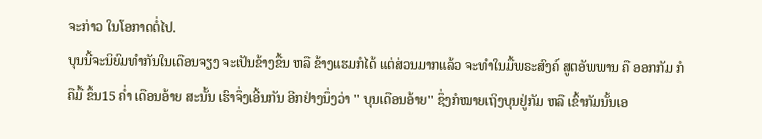ຈະກ່າວ ໃນໂອກາດຕໍ່ໄປ.
ບຸນນີ້ຈະນິຍົມທຳກັນໃນເດືອນຈຽງ ຈະເປັນຂ້າງຂື້ນ ຫລື ຂ້າງແຮມກໍໄດ້ ແຕ່ສ່ວນມາກແລ້ວ ຈະທຳໃນມື້ພຣະສົງຄ໌ ສູຕອັພພານ ຄື ອອກກັມ ກໍຄືມື້ ຂຶ້ນ15 ຄໍ່າ ເດືອນອ້າຍ ສະນັ້ນ ເຮົາຈຶ່ງເອີ້ນກັນ ອີກຢ່າງນຶ່ງວ່າ '' ບຸນເດືອນອ້າຍ'' ຊຶ່ງກໍໝາຍເຖິງບຸນຢູ່ກັມ ຫລື ເຂົ້າກັມນັ້ນເອ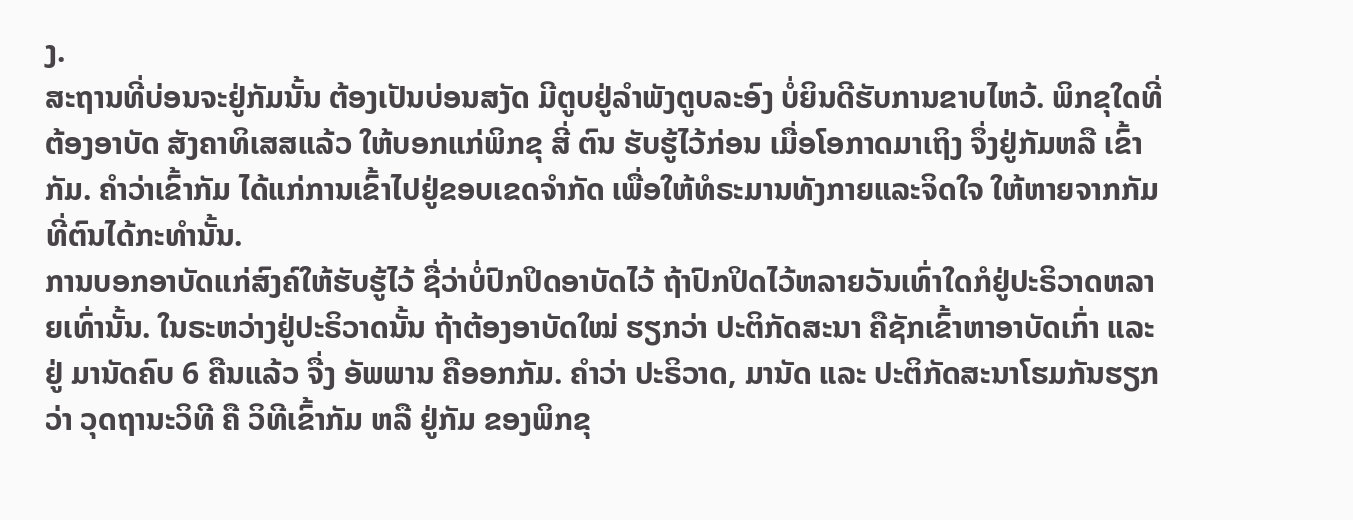ງ.
ສະຖານທີ່ບ່ອນຈະຢູ່ກັມນັ້ນ ຕ້ອງເປັນບ່ອນສງັດ ມີຕູບຢູ່ລໍາພັງຕູບລະອົງ ບໍ່ຍິນດີຮັບການຂາບໄຫວ້. ພິກຂຸໃດທີ່ຕ້ອງອາບັດ ສັງຄາທິເສສແລ້ວ ໃຫ້ບອກແກ່ພິກຂຸ ສີ່ ຕົນ ຮັບຮູ້ໄວ້ກ່ອນ ເມື່ອໂອກາດມາເຖິງ ຈຶ່ງຢູ່ກັມຫລື ເຂົ້າກັມ. ຄໍາວ່າເຂົ້າກັມ ໄດ້ແກ່ການເຂົ້າໄປຢູ່ຂອບເຂດຈຳກັດ ເພື່ອໃຫ້ທໍຣະມານທັງກາຍແລະຈິດໃຈ ໃຫ້ຫາຍຈາກກັມທີ່ຕົນໄດ້ກະທຳນັ້ນ.
ການບອກອາບັດແກ່ສົງຄ໌ໃຫ້ຮັບຮູ້ໄວ້ ຊື່ວ່າບໍ່ປົກປິດອາບັດໄວ້ ຖ້າປົກປິດໄວ້ຫລາຍວັນເທົ່າໃດກໍຢູ່ປະຣິວາດຫລາຍເທົ່ານັ້ນ. ໃນຣະຫວ່າງຢູ່ປະຣິວາດນັ້ນ ຖ້າຕ້ອງອາບັດໃໝ່ ຮຽກວ່າ ປະຕິກັດສະນາ ຄືຊັກເຂົ້າຫາອາບັດເກົ່າ ແລະ ຢູ່ ມານັດຄົບ 6 ຄືນແລ້ວ ຈື່ງ ອັພພານ ຄືອອກກັມ. ຄຳວ່າ ປະຣິວາດ, ມານັດ ແລະ ປະຕິກັດສະນາໂຮມກັນຮຽກວ່າ ວຸດຖານະວິທີ ຄື ວິທີເຂົ້າກັມ ຫລື ຢູ່ກັມ ຂອງພິກຂຸ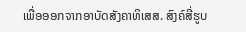ເພື່ອອອກຈາກອາບັດສັງຄາທິເສສ. ສົງຄ໌ສີ່ຮູບ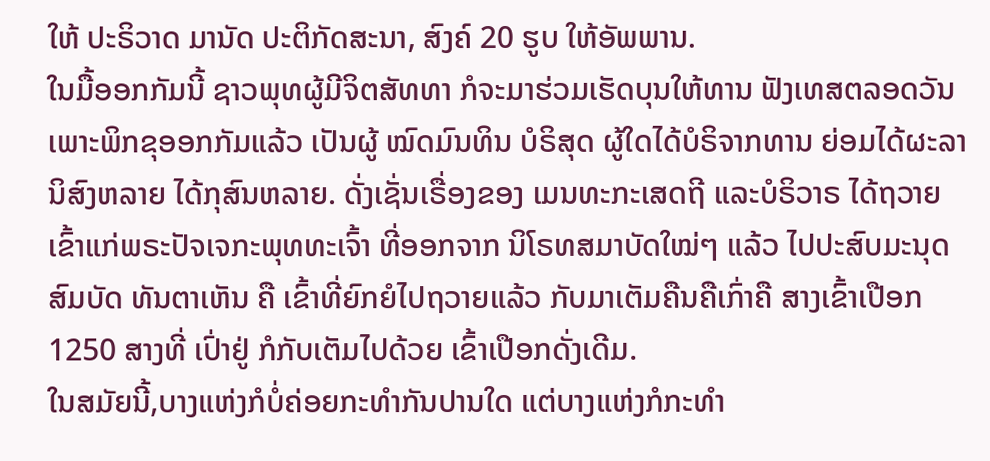ໃຫ້ ປະຣິວາດ ມານັດ ປະຕິກັດສະນາ, ສົງຄ໌ 20 ຮູບ ໃຫ້ອັພພານ.
ໃນມື້ອອກກັມນີ້ ຊາວພຸທຜູ້ມີຈິຕສັທທາ ກໍຈະມາຮ່ວມເຮັດບຸນໃຫ້ທານ ຟັງເທສຕລອດວັນ ເພາະພິກຂຸອອກກັມແລ້ວ ເປັນຜູ້ ໝົດມົນທິນ ບໍຣິສຸດ ຜູ້ໃດໄດ້ບໍຣິຈາກທານ ຍ່ອມໄດ້ຜະລານິສົງຫລາຍ ໄດ້ກຸສົນຫລາຍ. ດັ່ງເຊັ່ນເຣື່ອງຂອງ ເມນທະກະເສດຖີ ແລະບໍຣິວາຣ ໄດ້ຖວາຍເຂົ້າແກ່ພຣະປັຈເຈກະພຸທທະເຈົ້າ ທີ່ອອກຈາກ ນິໂຣທສມາບັດໃໝ່ໆ ແລ້ວ ໄປປະສົບມະນຸດສົມບັດ ທັນຕາເຫັນ ຄື ເຂົ້າທີ່ຍົກຍໍໄປຖວາຍແລ້ວ ກັບມາເຕັມຄືນຄືເກົ່າຄື ສາງເຂົ້າເປືອກ 1250 ສາງທີ່ ເປົ່າຢູ່ ກໍກັບເຕັມໄປດ້ວຍ ເຂົ້າເປືອກດັ່ງເດີມ.
ໃນສມັຍນີ້,ບາງແຫ່ງກໍບໍ່ຄ່ອຍກະທຳກັນປານໃດ ແຕ່ບາງແຫ່ງກໍກະທຳ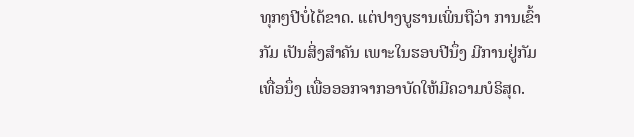ທຸກໆປີບໍ່ໄດ້ຂາດ. ແຕ່ປາງບູຮານເພິ່ນຖືວ່າ ການເຂົ້າກັມ ເປັນສິ່ງສຳຄັນ ເພາະໃນຮອບປີນຶ່ງ ມີການຢູ່ກັມເທື່ອນຶ່ງ ເພື່ອອອກຈາກອາບັດໃຫ້ມີຄວາມບໍຣິສຸດ.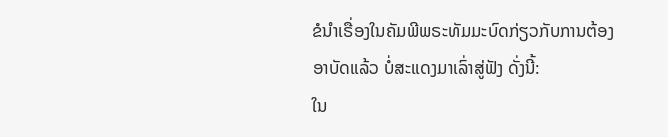ຂໍນຳເຣື່ອງໃນຄັມພີພຣະທັມມະບົດກ່ຽວກັບການຕ້ອງອາບັດແລ້ວ ບໍ່ສະແດງມາເລົ່າສູ່ຟັງ ດັ່ງນີ້:
ໃນ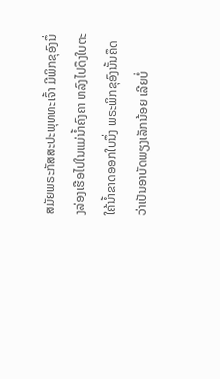ສມັຍພຣະກັສສະປະພຸທທະເຈົ້າ ມີພິກຂຸອົງນຶ່ງລ່ອງເຮືອໄປໃນແມ່ນໍ້າຄົງຄາ ຫລົງໄປດຶງໃບຕະໃຄ້ນໍ້າຂາດອອກໃບນຶ່ງ ພຣະພິກຂຸອົງນັ້ນຄຶດວ່າເປັນອາບັດພຽງເລັກນ້ອຍ ເລີຍບໍ່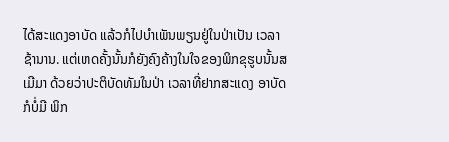ໄດ້ສະແດງອາບັດ ແລ້ວກໍໄປບໍາເພັນພຽນຢູ່ໃນປ່າເປັນ ເວລາ ຊ້ານານ. ແຕ່ເຫດຄັ້ງນັ້ນກໍຍັງຄົງຄ້າງໃນໃຈຂອງພິກຂຸຮູບນັ້ນສເມີມາ ດ້ວຍວ່າປະຕິບັດທັມໃນປ່າ ເວລາທີ່ຢາກສະແດງ ອາບັດ ກໍບໍ່ມີ ພິກ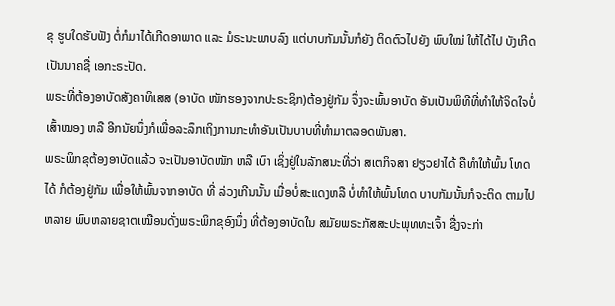ຂຸ ຮູບໃດຮັບຟັງ ຕໍ່ກໍມາໄດ້ເກີດອາພາດ ແລະ ມໍຣະນະພາບລົງ ແຕ່ບາບກັມນັ້ນກໍຍັງ ຕິດຕົວໄປຍັງ ພົບໃໝ່ ໃຫ້ໄດ້ໄປ ບັງເກີດເປັນນາຄຊື່ ເອກະຣະປັດ.
ພຣະທີ່ຕ້ອງອາບັດສັງຄາທິເສສ (ອາບັດ ໜັກຮອງຈາກປະຣະຊິກ)ຕ້ອງຢູ່ກັມ ຈຶ່ງຈະພົ້ນອາບັດ ອັນເປັນພິທີທີ່ທຳໃຫ້ຈິດໃຈບໍ່ ເສົ້າໝອງ ຫລື ອີກນັຍນຶ່ງກໍເພື່ອລະລຶກເຖິງການກະທຳອັນເປັນບາບທີ່ທຳມາຕລອດພັນສາ.
ພຣະພິກຂຸຕ້ອງອາບັດແລ້ວ ຈະເປັນອາບັດໜັກ ຫລື ເບົາ ເຊິ່ງຢູ່ໃນລັກສນະທີ່ວ່າ ສເຕກິຈສາ ຢຽວຢາໄດ້ ຄືທຳໃຫ້ພົ້ນ ໂທດໄດ້ ກໍຕ້ອງຢູ່ກັມ ເພື່ອໃຫ້ພົ້ນຈາກອາບັດ ທີ່ ລ່ວງເກີນນັ້ນ ເມື່ອບໍ່ສະແດງຫລື ບໍ່ທຳໃຫ້ພົ້ນໂທດ ບາບກັມນັ້ນກໍຈະຕິດ ຕາມໄປຫລາຍ ພົບຫລາຍຊາຕເໝືອນດັ່ງພຣະພິກຂຸອົງນຶ່ງ ທີ່ຕ້ອງອາບັດໃນ ສມັຍພຣະກັສສະປະພຸທທະເຈົ້າ ຊື່ງຈະກ່າ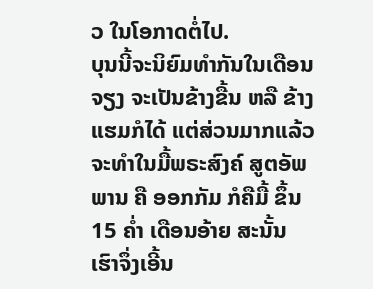ວ ໃນໂອກາດຕໍ່ໄປ.
ບຸນນີ້ຈະນິຍົມທຳກັນໃນເດືອນຈຽງ ຈະເປັນຂ້າງຂື້ນ ຫລື ຂ້າງແຮມກໍໄດ້ ແຕ່ສ່ວນມາກແລ້ວ ຈະທຳໃນມື້ພຣະສົງຄ໌ ສູຕອັພພານ ຄື ອອກກັມ ກໍຄືມື້ ຂຶ້ນ15 ຄໍ່າ ເດືອນອ້າຍ ສະນັ້ນ ເຮົາຈຶ່ງເອີ້ນ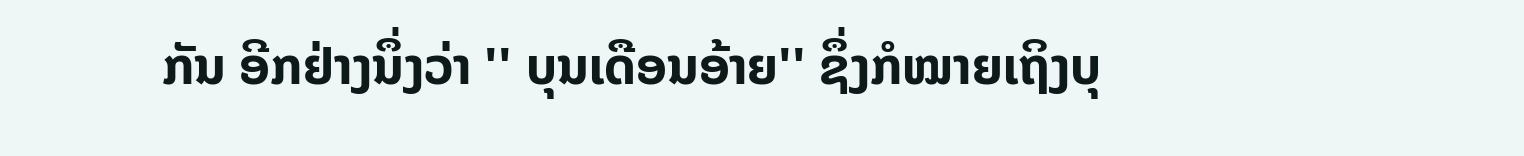ກັນ ອີກຢ່າງນຶ່ງວ່າ '' ບຸນເດືອນອ້າຍ'' ຊຶ່ງກໍໝາຍເຖິງບຸ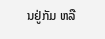ນຢູ່ກັມ ຫລື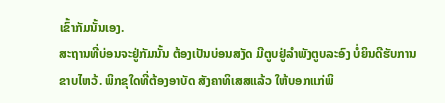ເຂົ້າກັມນັ້ນເອງ.
ສະຖານທີ່ບ່ອນຈະຢູ່ກັມນັ້ນ ຕ້ອງເປັນບ່ອນສງັດ ມີຕູບຢູ່ລໍາພັງຕູບລະອົງ ບໍ່ຍິນດີຮັບການຂາບໄຫວ້. ພິກຂຸໃດທີ່ຕ້ອງອາບັດ ສັງຄາທິເສສແລ້ວ ໃຫ້ບອກແກ່ພິ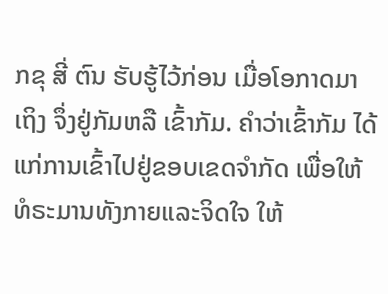ກຂຸ ສີ່ ຕົນ ຮັບຮູ້ໄວ້ກ່ອນ ເມື່ອໂອກາດມາເຖິງ ຈຶ່ງຢູ່ກັມຫລື ເຂົ້າກັມ. ຄໍາວ່າເຂົ້າກັມ ໄດ້ແກ່ການເຂົ້າໄປຢູ່ຂອບເຂດຈຳກັດ ເພື່ອໃຫ້ທໍຣະມານທັງກາຍແລະຈິດໃຈ ໃຫ້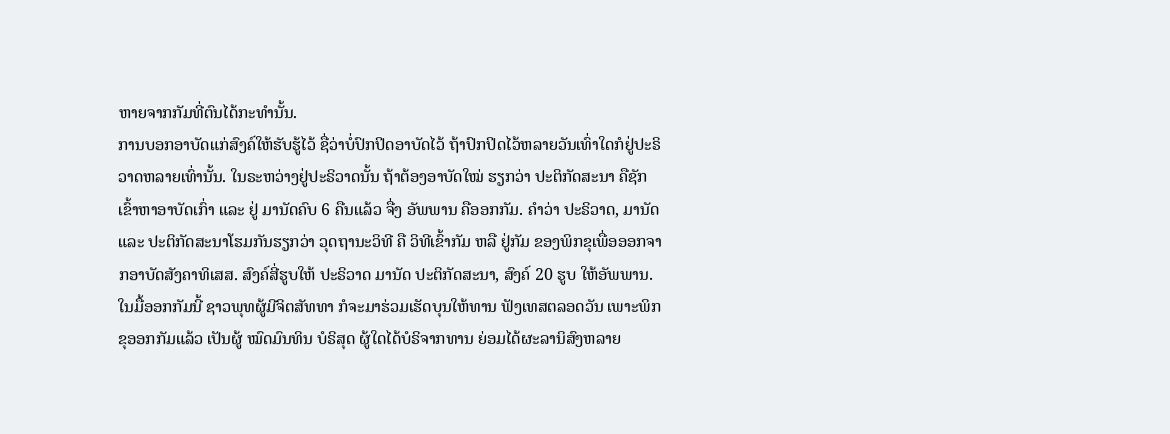ຫາຍຈາກກັມທີ່ຕົນໄດ້ກະທຳນັ້ນ.
ການບອກອາບັດແກ່ສົງຄ໌ໃຫ້ຮັບຮູ້ໄວ້ ຊື່ວ່າບໍ່ປົກປິດອາບັດໄວ້ ຖ້າປົກປິດໄວ້ຫລາຍວັນເທົ່າໃດກໍຢູ່ປະຣິວາດຫລາຍເທົ່ານັ້ນ. ໃນຣະຫວ່າງຢູ່ປະຣິວາດນັ້ນ ຖ້າຕ້ອງອາບັດໃໝ່ ຮຽກວ່າ ປະຕິກັດສະນາ ຄືຊັກເຂົ້າຫາອາບັດເກົ່າ ແລະ ຢູ່ ມານັດຄົບ 6 ຄືນແລ້ວ ຈື່ງ ອັພພານ ຄືອອກກັມ. ຄຳວ່າ ປະຣິວາດ, ມານັດ ແລະ ປະຕິກັດສະນາໂຮມກັນຮຽກວ່າ ວຸດຖານະວິທີ ຄື ວິທີເຂົ້າກັມ ຫລື ຢູ່ກັມ ຂອງພິກຂຸເພື່ອອອກຈາກອາບັດສັງຄາທິເສສ. ສົງຄ໌ສີ່ຮູບໃຫ້ ປະຣິວາດ ມານັດ ປະຕິກັດສະນາ, ສົງຄ໌ 20 ຮູບ ໃຫ້ອັພພານ.
ໃນມື້ອອກກັມນີ້ ຊາວພຸທຜູ້ມີຈິຕສັທທາ ກໍຈະມາຮ່ວມເຮັດບຸນໃຫ້ທານ ຟັງເທສຕລອດວັນ ເພາະພິກຂຸອອກກັມແລ້ວ ເປັນຜູ້ ໝົດມົນທິນ ບໍຣິສຸດ ຜູ້ໃດໄດ້ບໍຣິຈາກທານ ຍ່ອມໄດ້ຜະລານິສົງຫລາຍ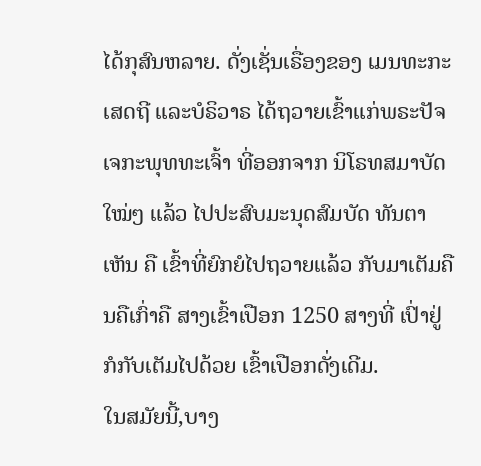ໄດ້ກຸສົນຫລາຍ. ດັ່ງເຊັ່ນເຣື່ອງຂອງ ເມນທະກະເສດຖີ ແລະບໍຣິວາຣ ໄດ້ຖວາຍເຂົ້າແກ່ພຣະປັຈເຈກະພຸທທະເຈົ້າ ທີ່ອອກຈາກ ນິໂຣທສມາບັດໃໝ່ໆ ແລ້ວ ໄປປະສົບມະນຸດສົມບັດ ທັນຕາເຫັນ ຄື ເຂົ້າທີ່ຍົກຍໍໄປຖວາຍແລ້ວ ກັບມາເຕັມຄືນຄືເກົ່າຄື ສາງເຂົ້າເປືອກ 1250 ສາງທີ່ ເປົ່າຢູ່ ກໍກັບເຕັມໄປດ້ວຍ ເຂົ້າເປືອກດັ່ງເດີມ.
ໃນສມັຍນີ້,ບາງ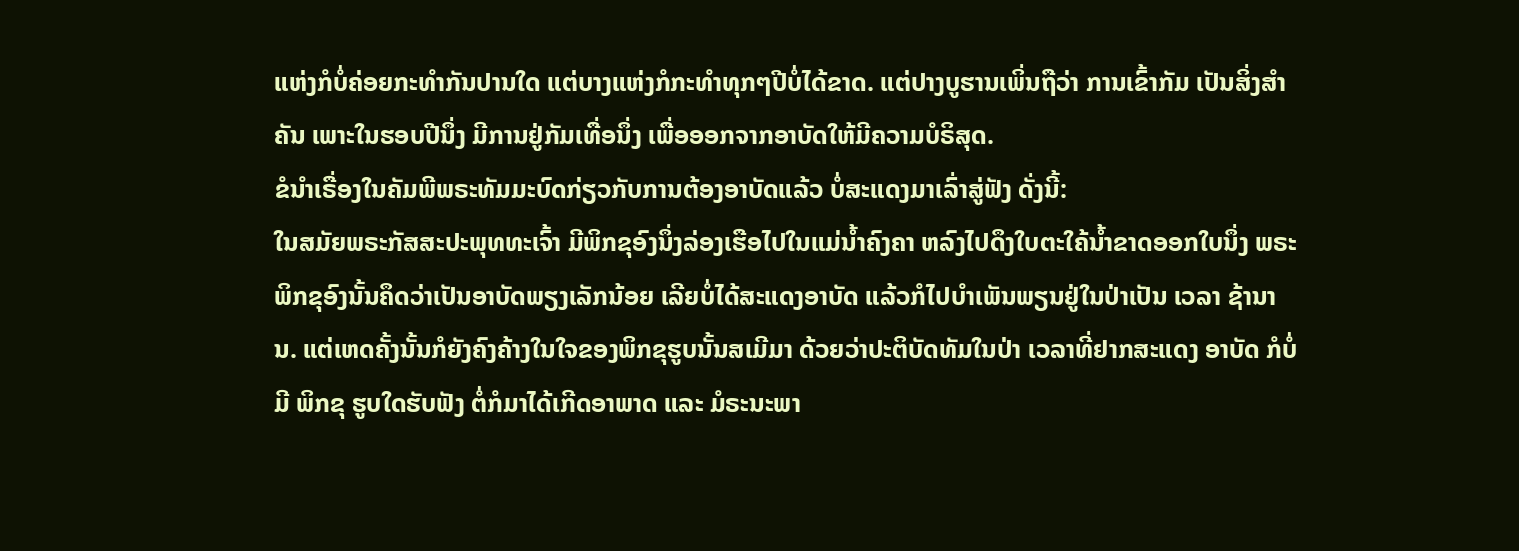ແຫ່ງກໍບໍ່ຄ່ອຍກະທຳກັນປານໃດ ແຕ່ບາງແຫ່ງກໍກະທຳທຸກໆປີບໍ່ໄດ້ຂາດ. ແຕ່ປາງບູຮານເພິ່ນຖືວ່າ ການເຂົ້າກັມ ເປັນສິ່ງສຳຄັນ ເພາະໃນຮອບປີນຶ່ງ ມີການຢູ່ກັມເທື່ອນຶ່ງ ເພື່ອອອກຈາກອາບັດໃຫ້ມີຄວາມບໍຣິສຸດ.
ຂໍນຳເຣື່ອງໃນຄັມພີພຣະທັມມະບົດກ່ຽວກັບການຕ້ອງອາບັດແລ້ວ ບໍ່ສະແດງມາເລົ່າສູ່ຟັງ ດັ່ງນີ້:
ໃນສມັຍພຣະກັສສະປະພຸທທະເຈົ້າ ມີພິກຂຸອົງນຶ່ງລ່ອງເຮືອໄປໃນແມ່ນໍ້າຄົງຄາ ຫລົງໄປດຶງໃບຕະໃຄ້ນໍ້າຂາດອອກໃບນຶ່ງ ພຣະພິກຂຸອົງນັ້ນຄຶດວ່າເປັນອາບັດພຽງເລັກນ້ອຍ ເລີຍບໍ່ໄດ້ສະແດງອາບັດ ແລ້ວກໍໄປບໍາເພັນພຽນຢູ່ໃນປ່າເປັນ ເວລາ ຊ້ານານ. ແຕ່ເຫດຄັ້ງນັ້ນກໍຍັງຄົງຄ້າງໃນໃຈຂອງພິກຂຸຮູບນັ້ນສເມີມາ ດ້ວຍວ່າປະຕິບັດທັມໃນປ່າ ເວລາທີ່ຢາກສະແດງ ອາບັດ ກໍບໍ່ມີ ພິກຂຸ ຮູບໃດຮັບຟັງ ຕໍ່ກໍມາໄດ້ເກີດອາພາດ ແລະ ມໍຣະນະພາ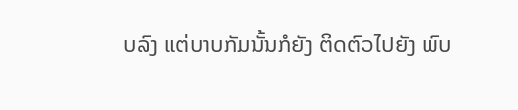ບລົງ ແຕ່ບາບກັມນັ້ນກໍຍັງ ຕິດຕົວໄປຍັງ ພົບ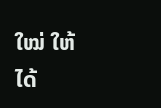ໃໝ່ ໃຫ້ໄດ້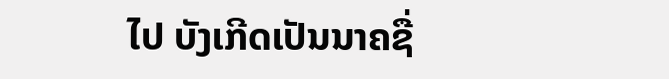ໄປ ບັງເກີດເປັນນາຄຊື່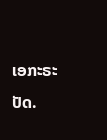ເອກະຣະປັດ.